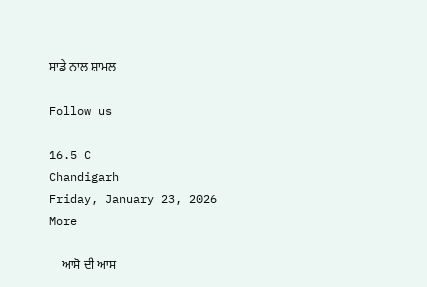ਸਾਡੇ ਨਾਲ ਸ਼ਾਮਲ

Follow us

16.5 C
Chandigarh
Friday, January 23, 2026
More

    ਆਸੋ ਦੀ ਆਸ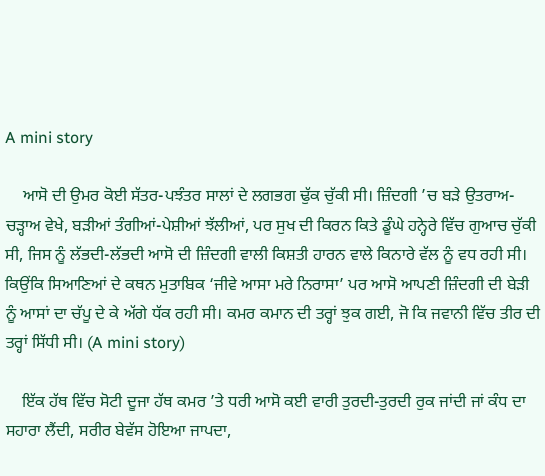A mini story

    ਆਸੋ ਦੀ ਉਮਰ ਕੋਈ ਸੱਤਰ-ਪਝੰਤਰ ਸਾਲਾਂ ਦੇ ਲਗਭਗ ਢੁੱਕ ਚੁੱਕੀ ਸੀ। ਜ਼ਿੰਦਗੀ ’ਚ ਬੜੇ ਉਤਰਾਅ-ਚੜ੍ਹਾਅ ਵੇਖੇ, ਬੜੀਆਂ ਤੰਗੀਆਂ-ਪੇਸ਼ੀਆਂ ਝੱਲੀਆਂ, ਪਰ ਸੁਖ ਦੀ ਕਿਰਨ ਕਿਤੇ ਡੂੰਘੇ ਹਨ੍ਹੇਰੇ ਵਿੱਚ ਗੁਆਚ ਚੁੱਕੀ ਸੀ, ਜਿਸ ਨੂੰ ਲੱਭਦੀ-ਲੱਭਦੀ ਆਸੋ ਦੀ ਜ਼ਿੰਦਗੀ ਵਾਲੀ ਕਿਸ਼ਤੀ ਹਾਰਨ ਵਾਲੇ ਕਿਨਾਰੇ ਵੱਲ ਨੂੰ ਵਧ ਰਹੀ ਸੀ। ਕਿਉਂਕਿ ਸਿਆਣਿਆਂ ਦੇ ਕਥਨ ਮੁਤਾਬਿਕ ‘ਜੀਵੇ ਆਸਾ ਮਰੇ ਨਿਰਾਸਾ’ ਪਰ ਆਸੋ ਆਪਣੀ ਜ਼ਿੰਦਗੀ ਦੀ ਬੇੜੀ ਨੂੰ ਆਸਾਂ ਦਾ ਚੱਪੂ ਦੇ ਕੇ ਅੱਗੇ ਧੱਕ ਰਹੀ ਸੀ। ਕਮਰ ਕਮਾਨ ਦੀ ਤਰ੍ਹਾਂ ਝੁਕ ਗਈ, ਜੋ ਕਿ ਜਵਾਨੀ ਵਿੱਚ ਤੀਰ ਦੀ ਤਰ੍ਹਾਂ ਸਿੱਧੀ ਸੀ। (A mini story)

    ਇੱਕ ਹੱਥ ਵਿੱਚ ਸੋਟੀ ਦੂਜਾ ਹੱਥ ਕਮਰ ’ਤੇ ਧਰੀ ਆਸੋ ਕਈ ਵਾਰੀ ਤੁਰਦੀ-ਤੁਰਦੀ ਰੁਕ ਜਾਂਦੀ ਜਾਂ ਕੰਧ ਦਾ ਸਹਾਰਾ ਲੈਂਦੀ, ਸਰੀਰ ਬੇਵੱਸ ਹੋਇਆ ਜਾਪਦਾ,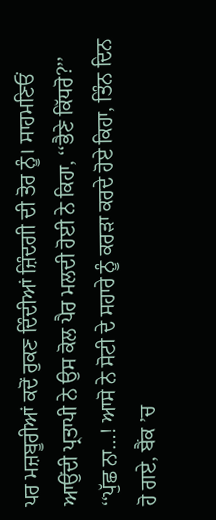ਪਰ ਮਜ਼ਬੂਰੀਆਂ ਕਦੋਂ ਰੁਕਣ ਦਿੰਦੀਆਂ ਜ਼ਿੰਦਗੀ ਦੀ ਤੋਰ ਨੂੰ। ਸਾਹਮਣਿਓਂ ਆਉਂਦੀ ਪ੍ਰਤਾਪੀ ਨੇ ਉਸ ਕੋਲ ਪੈਰ ਮਲਦੀ ਹੋਈ ਨੇ ਕਿਹਾ, ‘‘ਭੈਣੇ ਕਿੱਧਰੋ?’’ ‘‘ਪੁੱਛ ਨਾ…! ਆਸੋ ਨੇ ਸੋਟੀ ਦੇ ਸਹਾਰੇ ਨੂੰ ਕਰੜਾ ਕਰਦੇ ਹੋਏ ਕਿਹਾ, ਤਿੰਨ ਦਿਨ ਹੋ ਗਏ, ਬੈਂਕ ’ਚ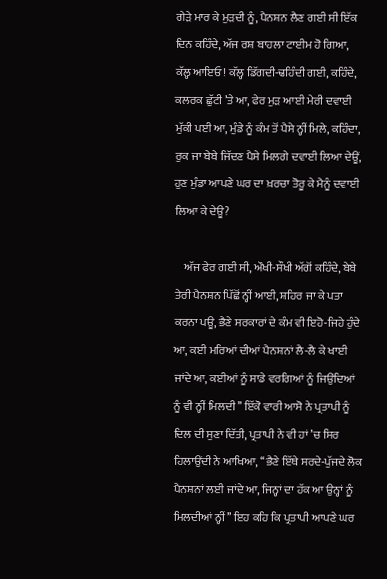ਗੇੜੇ ਮਾਰ ਕੇ ਮੁੜਦੀ ਨੂੰ, ਪੈਨਸ਼ਨ ਲੈਣ ਗਈ ਸੀ ਇੱਕ ਦਿਨ ਕਹਿੰਦੇ, ਅੱਜ ਰਸ਼ ਬਾਹਲਾ ਟਾਈਮ ਹੋ ਗਿਆ, ਕੱਲ੍ਹ ਆਇਓ! ਕੱਲ੍ਹ ਡਿੱਗਦੀ-ਢਹਿੰਦੀ ਗਈ, ਕਹਿੰਦੇ, ਕਲਰਕ ਛੁੱਟੀ ’ਤੇ ਆ, ਫੇਰ ਮੁੜ ਆਈ ਮੇਰੀ ਦਵਾਈ ਮੁੱਕੀ ਪਈ ਆ, ਮੁੰਡੇ ਨੂੰ ਕੰਮ ਤੋਂ ਪੈਸੇ ਨ੍ਹੀਂ ਮਿਲੇ, ਕਹਿੰਦਾ, ਰੁਕ ਜਾ ਬੇਬੇ ਜਿੱਦਣ ਪੈਸੇ ਮਿਲਗੇ ਦਵਾਈ ਲਿਆ ਦੇਊਂ, ਹੁਣ ਮੁੰਡਾ ਆਪਣੇ ਘਰ ਦਾ ਖ਼ਰਚਾ ਤੋਰੂ ਕੇ ਮੈਨੂੰ ਦਵਾਈ ਲਿਆ ਕੇ ਦੇਊ?

    ਅੱਜ ਫੇਰ ਗਈ ਸੀ, ਔਖੀ-ਸੌਖੀ ਅੱਗੋਂ ਕਹਿੰਦੇ, ਬੇਬੇ ਤੇਰੀ ਪੈਨਸ਼ਨ ਪਿੱਛੋਂ ਨ੍ਹੀਂ ਆਈ, ਸ਼ਹਿਰ ਜਾ ਕੇ ਪਤਾ ਕਰਨਾ ਪਊ, ਭੈਣੇ ਸਰਕਾਰਾਂ ਦੇ ਕੰਮ ਵੀ ਇਹੋ-ਜਿਹੇ ਹੁੰਦੇ ਆ, ਕਈ ਮਰਿਆਂ ਦੀਆਂ ਪੈਨਸ਼ਨਾਂ ਲੈ-ਲੈ ਕੇ ਖਾਈ ਜਾਂਦੇ ਆ, ਕਈਆਂ ਨੂੰ ਸਾਡੇ ਵਰਗਿਆਂ ਨੂੰ ਜਿਉਂਦਿਆਂ ਨੂੰ ਵੀ ਨ੍ਹੀਂ ਮਿਲਦੀ’’ ਇੱਕੋ ਵਾਰੀ ਆਸੋ ਨੇ ਪ੍ਰਤਾਪੀ ਨੂੰ ਦਿਲ ਦੀ ਸੁਣਾ ਦਿੱਤੀ, ਪ੍ਰਤਾਪੀ ਨੇ ਵੀ ਹਾਂ ’ਚ ਸਿਰ ਹਿਲਾਉਂਦੀ ਨੇ ਆਖਿਆ, ‘‘ਭੈਣੇ ਇੱਥੇ ਸਰਦੇ-ਪੁੱਜਦੇ ਲੋਕ ਪੈਨਸ਼ਨਾਂ ਲਈ ਜਾਂਦੇ ਆ, ਜਿਨ੍ਹਾਂ ਦਾ ਹੱਕ ਆ ਉਨ੍ਹਾਂ ਨੂੰ ਮਿਲਦੀਆਂ ਨ੍ਹੀਂ’’ ਇਹ ਕਹਿ ਕਿ ਪ੍ਰਤਾਪੀ ਆਪਣੇ ਘਰ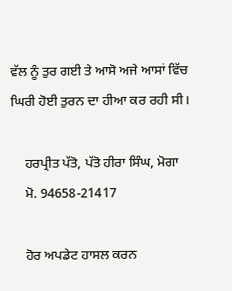ਵੱਲ ਨੂੰ ਤੁਰ ਗਈ ਤੇ ਆਸੋ ਅਜੇ ਆਸਾਂ ਵਿੱਚ ਘਿਰੀ ਹੋਈ ਤੁਰਨ ਦਾ ਹੀਆ ਕਰ ਰਹੀ ਸੀ।

    ਹਰਪ੍ਰੀਤ ਪੱਤੋ, ਪੱਤੋ ਹੀਰਾ ਸਿੰਘ, ਮੋਗਾ
    ਮੋ. 94658-21417

    ਹੋਰ ਅਪਡੇਟ ਹਾਸਲ ਕਰਨ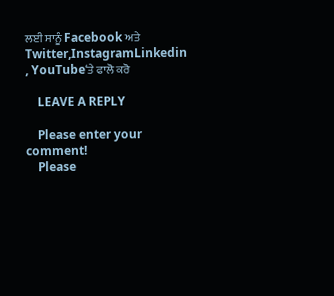ਲਈ ਸਾਨੂੰ Facebook ਅਤੇ Twitter,InstagramLinkedin , YouTube‘ਤੇ ਫਾਲੋ ਕਰੋ

    LEAVE A REPLY

    Please enter your comment!
    Please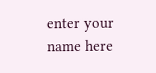enter your name here